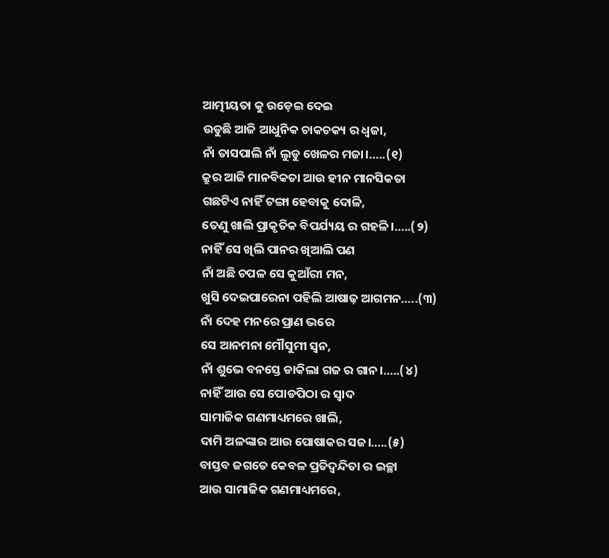ଆତ୍ମୀୟତା କୁ ଉଡ଼େଇ ଦେଇ
ଉଡୁଛି ଆଜି ଆଧୁନିକ ଚାକଚକ୍ୟ ର ଧ୍ୱଜା,
ନାଁ ତାସପାଲି ନାଁ ଲୁଡୁ ଖେଳର ମଜା।…..(୧)
କ୍ରୁର ଆଜି ମାନବିକତା ଆଉ ହୀନ ମାନସିକତା
ଗଛଟିଏ ନାହିଁ ଟଙ୍ଗା ହେବାକୁ ଦୋଳି,
ତେଣୁ ଖାଲି ପ୍ରାକୃତିକ ବିପର୍ଯ୍ୟୟ ର ଗହଳି।…..(୨)
ନାହିଁ ସେ ଖିଲି ପାନର ଖିଆଲି ପଣ
ନାଁ ଅଛି ଚପଳ ସେ କୁଆଁରୀ ମନ,
ଖୁସି ଦେଇପାରେନା ପହିଲି ଆଷାଢ଼ ଆଗମନ…..(୩)
ନାଁ ଦେହ ମନରେ ପ୍ରାଣ ଭରେ
ସେ ଆନମନା ମୌସୁମୀ ସ୍ୱନ,
ନାଁ ଶୁଭେ ବନସ୍ତେ ଡାକିଲା ଗଜ ର ଗାନ।…..(୪)
ନାହିଁ ଆଉ ସେ ପୋଡପିଠା ର ସ୍ଵାଦ
ସାମାଜିକ ଗଣମାଧ୍ୟମରେ ଖାଲି,
ଦାମି ଅଳଙ୍କାର ଆଉ ପୋଷାକର ସଜ।…..(୫)
ବାସ୍ତବ ଜଗତେ କେବଳ ପ୍ରତିଦ୍ବନ୍ଦିତା ର ଇଚ୍ଛା
ଆଉ ସାମାଜିକ ଗଣମାଧ୍ୟମରେ,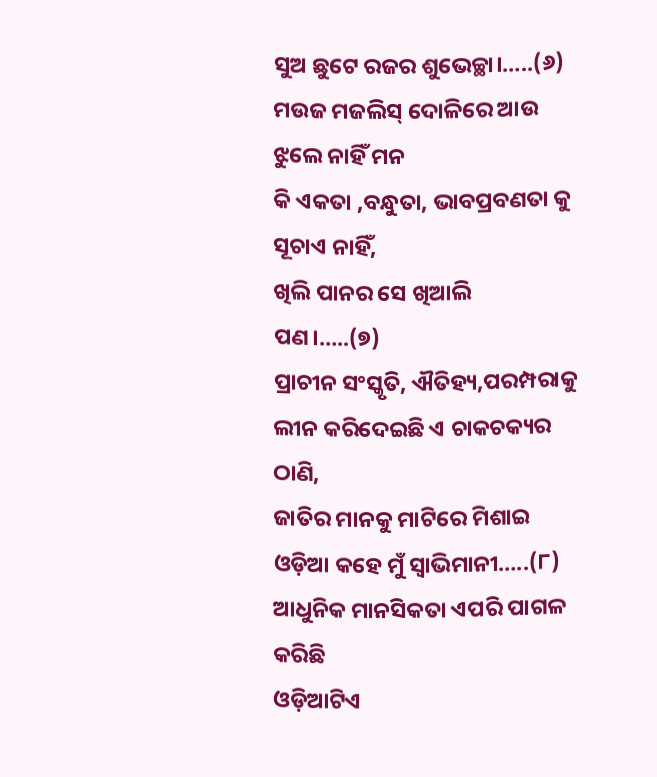ସୁଅ ଛୁଟେ ରଜର ଶୁଭେଚ୍ଛା।…..(୬)
ମଉଜ ମଜଲିସ୍ ଦୋଳିରେ ଆଉ ଝୁଲେ ନାହିଁ ମନ
କି ଏକତା ,ବନ୍ଧୁତା, ଭାବପ୍ରବଣତା କୁ ସୂଚାଏ ନାହିଁ,
ଖିଲି ପାନର ସେ ଖିଆଲି ପଣ।…..(୭)
ପ୍ରାଚୀନ ସଂସ୍କୃତି, ଐତିହ୍ୟ,ପରମ୍ପରାକୁ
ଲୀନ କରିଦେଇଛି ଏ ଚାକଚକ୍ୟର ଠାଣି,
ଜାତିର ମାନକୁ ମାଟିରେ ମିଶାଇ
ଓଡ଼ିଆ କହେ ମୁଁ ସ୍ଵାଭିମାନୀ…..(୮)
ଆଧୁନିକ ମାନସିକତା ଏପରି ପାଗଳ କରିଛି
ଓଡ଼ିଆଟିଏ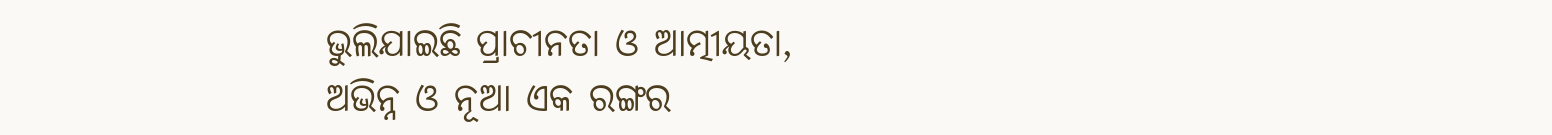ଭୁଲିଯାଇଛି ପ୍ରାଚୀନତା ଓ ଆତ୍ମୀୟତା,
ଅଭିନ୍ନ ଓ ନୂଆ ଏକ ରଙ୍ଗର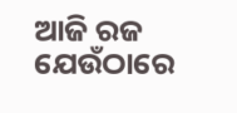ଆଜି ରଜ
ଯେଉଁଠାରେ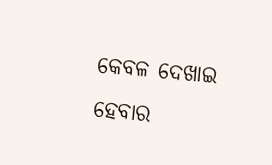କେବଳ ଦେଖାଇ ହେବାର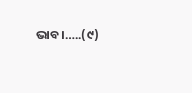ଭାବ।…..(୯)